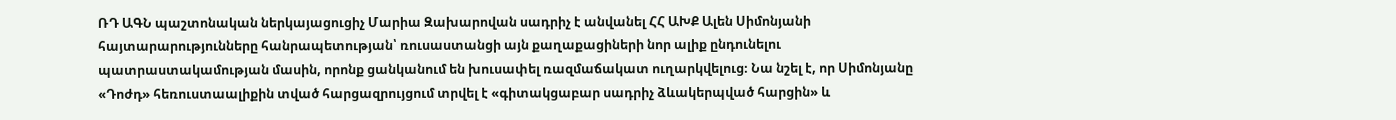ՌԴ ԱԳՆ պաշտոնական ներկայացուցիչ Մարիա Զախարովան սադրիչ է անվանել ՀՀ ԱԽՔ Ալեն Սիմոնյանի հայտարարությունները հանրապետության՝ ռուսաստանցի այն քաղաքացիների նոր ալիք ընդունելու պատրաստակամության մասին, որոնք ցանկանում են խուսափել ռազմաճակատ ուղարկվելուց։ Նա նշել է, որ Սիմոնյանը «Դոժդ» հեռուստաալիքին տված հարցազրույցում տրվել է «գիտակցաբար սադրիչ ձևակերպված հարցին» և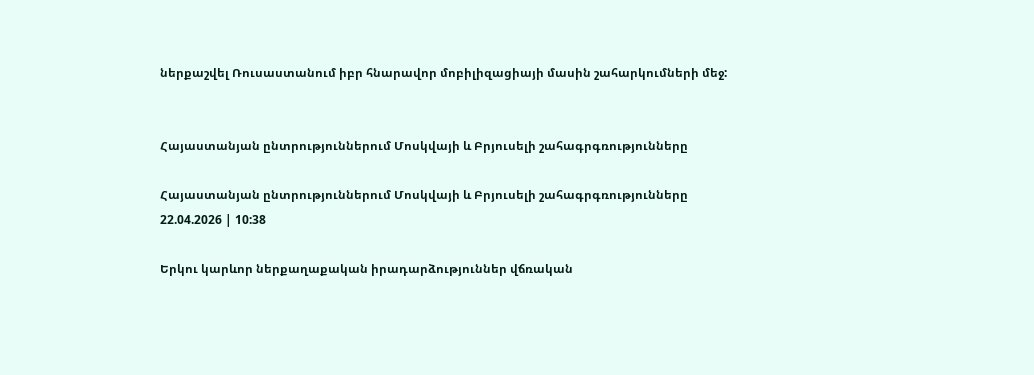ներքաշվել Ռուսաստանում իբր հնարավոր մոբիլիզացիայի մասին շահարկումների մեջ:


Հայաստանյան ընտրություններում Մոսկվայի և Բրյուսելի շահագրգռությունները

Հայաստանյան ընտրություններում Մոսկվայի և Բրյուսելի շահագրգռությունները
22.04.2026 | 10:38

Երկու կարևոր ներքաղաքական իրադարձություններ վճռական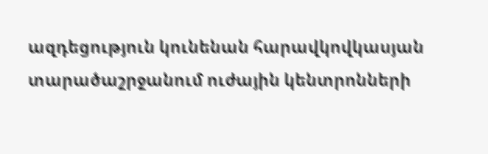ազդեցություն կունենան հարավկովկասյան տարածաշրջանում ուժային կենտրոնների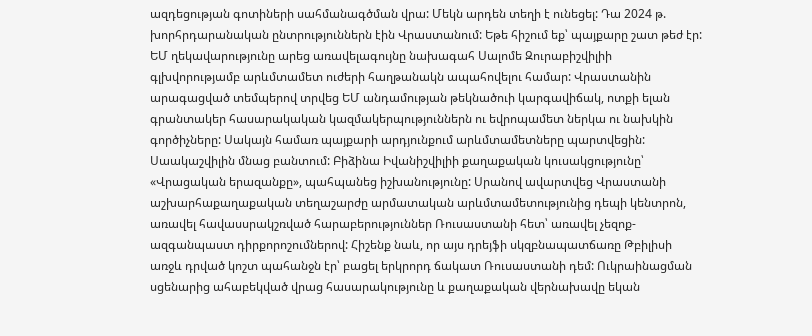ազդեցության գոտիների սահմանագծման վրա: Մեկն արդեն տեղի է ունեցել: Դա 2024 թ. խորհրդարանական ընտրություններն էին Վրաստանում: Եթե հիշում եք՝ պայքարը շատ թեժ էր: ԵՄ ղեկավարությունը արեց առավելագույնը նախագահ Սալոմե Զուրաբիշվիլիի գլխվորությամբ արևմտամետ ուժերի հաղթանակն ապահովելու համար: Վրաստանին արագացված տեմպերով տրվեց ԵՄ անդամության թեկնածուի կարգավիճակ, ոտքի ելան գրանտակեր հասարակական կազմակերպություններն ու եվրոպամետ ներկա ու նախկին գործիչները: Սակայն համառ պայքարի արդյունքում արևմտամետները պարտվեցին: Սաակաշվիլին մնաց բանտում: Բիձինա Իվանիշվիլիի քաղաքական կուսակցությունը՝ «Վրացական երազանքը», պահպանեց իշխանությունը: Սրանով ավարտվեց Վրաստանի աշխարհաքաղաքական տեղաշարժը արմատական արևմտամետությունից դեպի կենտրոն, առավել հավասսրակշռված հարաբերություններ Ռուսաստանի հետ՝ առավել չեզոք-ազգանպաստ դիրքորոշումներով: Հիշենք նաև, որ այս դրեյֆի սկզբնապատճառը Թբիլիսի առջև դրված կոշտ պահանջն էր՝ բացել երկրորդ ճակատ Ռուսաստանի դեմ: Ուկրաինացման սցենարից ահաբեկված վրաց հասարակությունը և քաղաքական վերնախավը եկան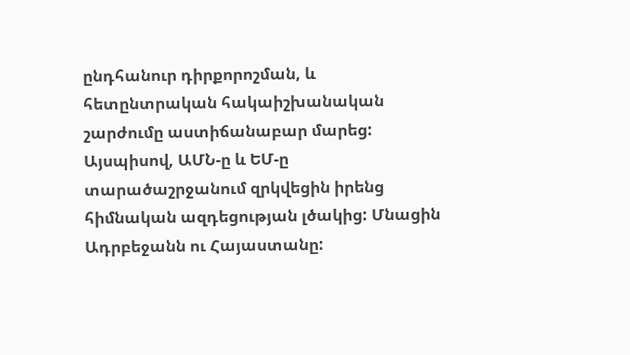ընդհանուր դիրքորոշման, և հետընտրական հակաիշխանական շարժումը աստիճանաբար մարեց: Այսպիսով, ԱՄՆ-ը և ԵՄ-ը տարածաշրջանում զրկվեցին իրենց հիմնական ազդեցության լծակից: Մնացին Ադրբեջանն ու Հայաստանը: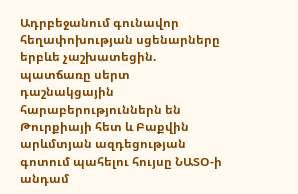Ադրբեջանում գունավոր հեղափոխության սցենարները երբևե չաշխատեցին. պատճառը սերտ դաշնակցային հարաբերություններն են Թուրքիայի հետ և Բաքվին արևմտյան ազդեցության գոտում պահելու հույսը ՆԱՏՕ-ի անդամ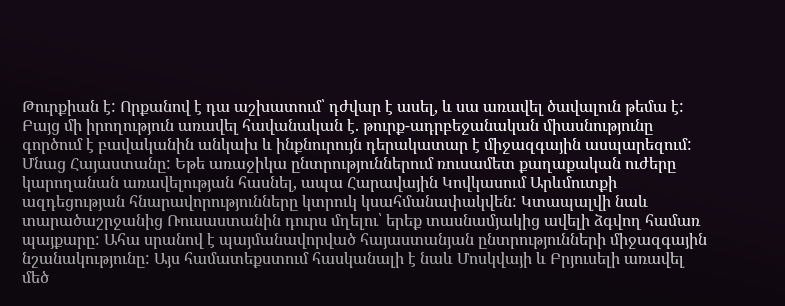Թուրքիան է: Որքանով է դա աշխատում՝ դժվար է ասել, և սա առավել ծավալուն թեմա է: Բայց մի իրողություն առավել հավանական է. թուրք-ադրբեջանական միասնությունը գործում է բավականին անկախ և ինքնուրույն դերակատար է միջազգային ասպարեզում: Մնաց Հայաստանը: Եթե առաջիկա ընտրություններում ռուսամետ քաղաքական ուժերը կարողանան առավելության հասնել, ապա Հարավային Կովկասում Արևմուտքի ազդեցության հնարավորությունները կտրուկ կսահմանափակվեն: Կտապալվի նաև տարածաշրջանից Ռուսաստանին դուրս մղելու՝ երեք տասնամյակից ավելի ձգվող համառ պայքարը: Ահա սրանով է պայմանավորված հայաստանյան ընտրությունների միջազգային նշանակությունը: Այս համատեքստում հասկանալի է նաև Մոսկվայի և Բրյուսելի առավել մեծ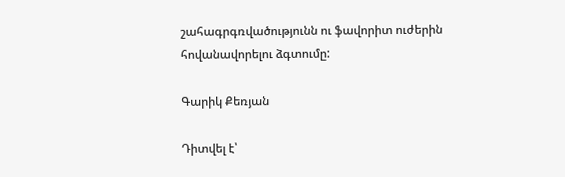շահագրգռվածությունն ու ֆավորիտ ուժերին հովանավորելու ձգտումը:

Գարիկ Քեռյան

Դիտվել է՝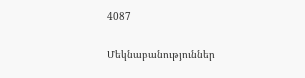4087

Մեկնաբանություններ